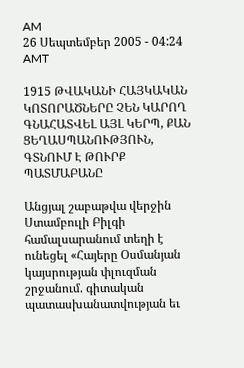AM
26 Սեպտեմբեր 2005 - 04:24 AMT

1915 ԹՎԱԿԱՆԻ ՀԱՅԿԱԿԱՆ ԿՈՏՈՐԱԾՆԵՐԸ ՉԵՆ ԿԱՐՈՂ ԳՆԱՀԱՏՎԵԼ ԱՅԼ ԿԵՐՊ, ՔԱՆ ՑԵՂԱՍՊԱՆՈՒԹՅՈՒՆ, ԳՏՆՈՒՄ Է ԹՈՒՐՔ ՊԱՏՄԱԲԱՆԸ

Անցյալ շաբաթվա վերջին Ստամբուլի Բիլգի համալսարանում տեղի է ունեցել «Հայերը Օսմանյան կայսրության փլուզման շրջանում. գիտական պատասխանատվության եւ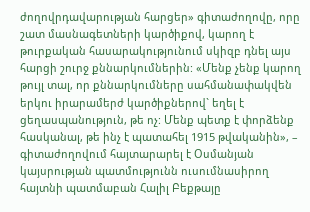ժողովրդավարության հարցեր» գիտաժողովը, որը շատ մասնագետների կարծիքով, կարող է թուրքական հասարակությունում սկիզբ դնել այս հարցի շուրջ քննարկումներին: «Մենք չենք կարող թույլ տալ, որ քննարկումները սահմանափակվեն երկու իրարամերժ կարծիքներով` եղել է ցեղասպանություն, թե ոչ: Մենք պետք է փորձենք հասկանալ, թե ինչ է պատահել 1915 թվականին», – գիտաժողովում հայտարարել է Օսմանյան կայսրության պատմությունն ուսումնասիրող հայտնի պատմաբան Հալիլ Բեքթայը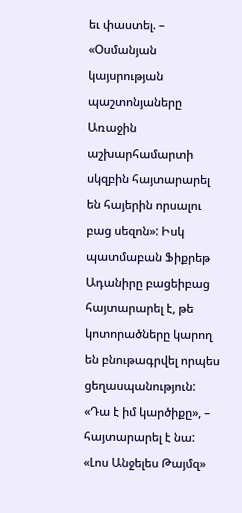եւ փաստել. – «Օսմանյան կայսրության պաշտոնյաները Առաջին աշխարհամարտի սկզբին հայտարարել են հայերին որսալու բաց սեզոն»: Իսկ պատմաբան Ֆիքրեթ Ադանիրը բացեիբաց հայտարարել է, թե կոտորածները կարող են բնութագրվել որպես ցեղասպանություն: «Դա է իմ կարծիքը», – հայտարարել է նա:
«Լոս Անջելես Թայմզ»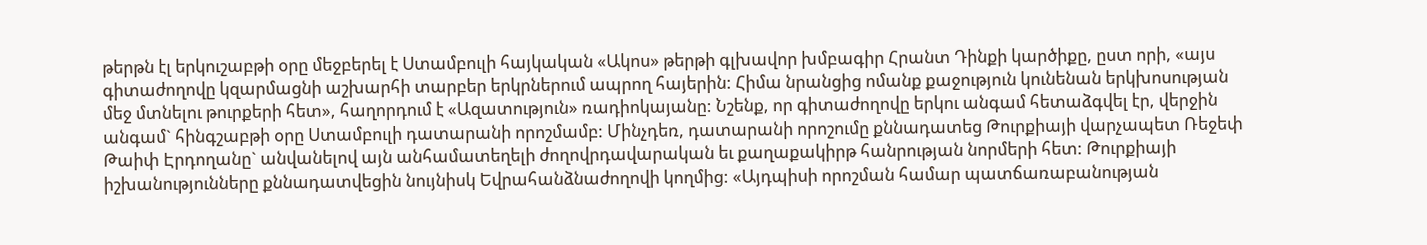թերթն էլ երկուշաբթի օրը մեջբերել է Ստամբուլի հայկական «Ակոս» թերթի գլխավոր խմբագիր Հրանտ Դինքի կարծիքը, ըստ որի, «այս գիտաժողովը կզարմացնի աշխարհի տարբեր երկրներում ապրող հայերին: Հիմա նրանցից ոմանք քաջություն կունենան երկխոսության մեջ մտնելու թուրքերի հետ», հաղորդում է «Ազատություն» ռադիոկայանը: Նշենք, որ գիտաժողովը երկու անգամ հետաձգվել էր, վերջին անգամ` հինգշաբթի օրը Ստամբուլի դատարանի որոշմամբ: Մինչդեռ, դատարանի որոշումը քննադատեց Թուրքիայի վարչապետ Ռեջեփ Թաիփ Էրդողանը` անվանելով այն անհամատեղելի ժողովրդավարական եւ քաղաքակիրթ հանրության նորմերի հետ: Թուրքիայի իշխանությունները քննադատվեցին նույնիսկ Եվրահանձնաժողովի կողմից: «Այդպիսի որոշման համար պատճառաբանության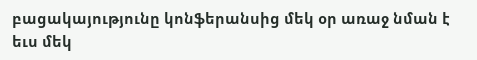բացակայությունը կոնֆերանսից մեկ օր առաջ նման է եւս մեկ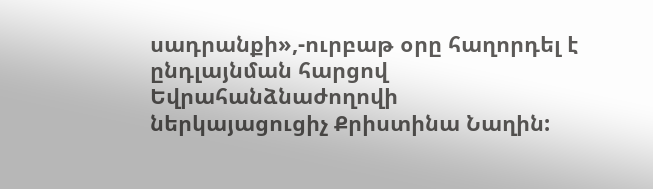սադրանքի»,-ուրբաթ օրը հաղորդել է ընդլայնման հարցով Եվրահանձնաժողովի ներկայացուցիչ Քրիստինա Նաղին: